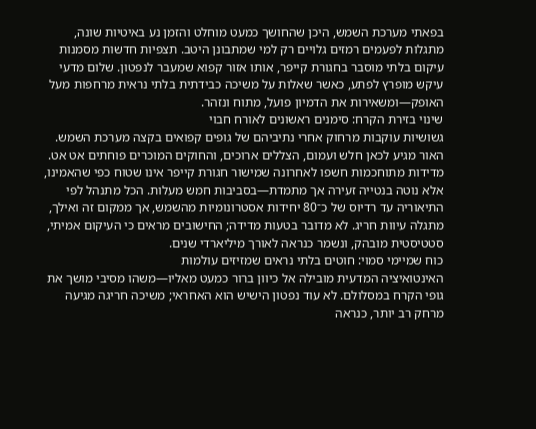בפאתי מערכת השמש, היכן שהחושך כמעט מוחלט והזמן נע באיטיות שונה, מתגלות לפעמים רמזים גלויים רק למי שמתבונן היטב. תצפיות חדשות מסמנות עיקום בלתי מוסבר בחגורת קייפר, אותו אזור קפוא שמעבר לנפטון. שלום מדעי עיקש מופרץ לפתע, כאשר שאלות על משיכה כבידתית בלתי נראית מרחפות מעל האופק—ומשאירות את הדמיון פועל, מתוח ונזהר.
שינוי בזירת הקרח: סימנים ראשונים לאורח חבוי
גשושיות עוקבות מרחוק אחרי נתיביהם של גופים קפואים בקצה מערכת השמש. האור מגיע לכאן חלש ועמום, הצללים ארוכים, והחוקים המוכרים פוחתים אט אט. מדידות מתוחכמות חשפו לאחרונה שמישור חגורת קייפר אינו שטוח כפי שהאמינו, אלא נוטה בנטייה זעירה אך מתמדת—בסביבות חמש מעלות. הכל מתנהל לפי התיאוריה עד רדיוס של כ־80 יחידות אסטרונומיות מהשמש, אך ממקום זה ואילך, מתגלה עיוות חריג. לא מדובר בטעות מדידה; החישובים מראים כי העיקום אמיתי, סטטיסטית מובהק, ונשמר כנראה לאורך מיליארדי שנים.
כוח שמיימי סמוי: חוטים בלתי נראים שמזיזים עולמות
האינטואיציה המדעית מובילה אל כיוון ברור כמעט מאליו—משהו מסיבי מושך את גופי הקרח במסלולם. לא עוד נפטון הישיש הוא האחראי; משיכה חריגה מגיעה מרחק רב יותר, כנראה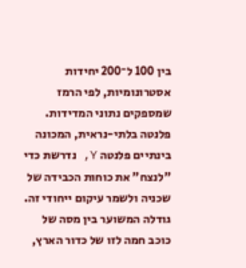בין 100 ל־200 יחידות אסטרונומיות, לפי הרמז שמספקים נתוני המדידות. פלנטה בלתי-נראית, המכונה בינתיים פלנטה Y, נדרשת כדי "לנצח" את כוחות הכבידה של שכניה ולשמר עיקום ייחודי זה. גודלה המשוער בין מסה של כוכב חמה לזו של כדור הארץ,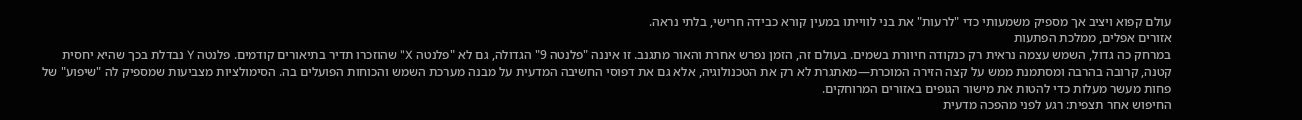עולם קפוא ויציב אך מספיק משמעותי כדי "לרעות" את בני לווייתו במעין קורא כבידה חרישי, בלתי נראה.
אזורים אפלים, ממלכת הפתעות
במרחק כה גדול, השמש עצמה נראית רק כנקודה חיוורת בשמים. בעולם זה, הזמן נפרש אחרת והאור מתגנב. זו איננה "פלנטה 9" הגדולה, גם לא "פלנטה X" שהוזכרו תדיר בתיאורים קודמים. פלנטה Y נבדלת בכך שהיא יחסית קטנה, קרובה בהרבה ומסתמנת ממש על קצה הזירה המוכרת—מאתגרת לא רק את הטכנולוגיה, אלא גם את דפוסי החשיבה המדעית על מבנה מערכת השמש והכוחות הפועלים בה. הסימולציות מצביעות שמספיק לה "שיפוע" של פחות מעשר מעלות כדי להטות את מישור הגופים באזורים המרוחקים.
החיפוש אחר תצפית: רגע לפני מהפכה מדעית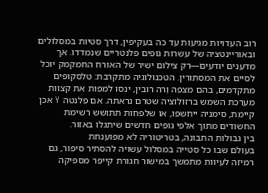רוב העדויות מגיעות עד כה בעקיפין, דרך סטיות במסלולים ובאוריינטציה של עשרות גופים פלנטריים שנמדדו. אך מדענים יודעים—רק צילום ישיר של האורח החמקמק יוכל לסיים את המסתורין. הטכנולוגיה מתקרבת: טלסקופים מתקדמים, בהם מצפה וֶרה רובין, ינסו למפות את קצוות מערכת השמש ברזולוציה שטרם נראתה. אם פלנטה Y אכן קיימת, סימניה ייחשפו, או שלפחות תתושש רשימת החשודים מתוך אלפי גופים חדשים שיתגלו באזור.
בין גבולות התבונה, בטריטוריה לא מפוענחת
בעולם שבו כל סטייה במסלול עשויה להסתיר סיפור, גם רמיזה לעיוות מתמשך במישור חגורת קייפר מספיקה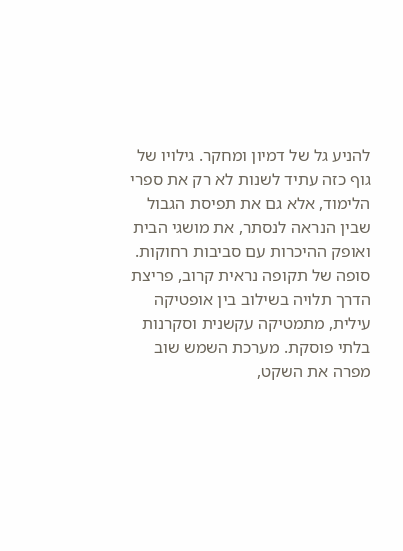להניע גל של דמיון ומחקר. גילויו של גוף כזה עתיד לשנות לא רק את ספרי הלימוד, אלא גם את תפיסת הגבול שבין הנראה לנסתר, את מושגי הבית ואופק ההיכרות עם סביבות רחוקות.
סופה של תקופה נראית קרוב, פריצת הדרך תלויה בשילוב בין אופטיקה עילית, מתמטיקה עקשנית וסקרנות בלתי פוסקת. מערכת השמש שוב מפרה את השקט,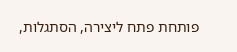פותחת פתח ליצירה, הסתגלות,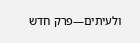ולעיתים—פרק חדש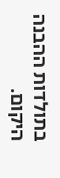בתולדות ההבנה היקום.